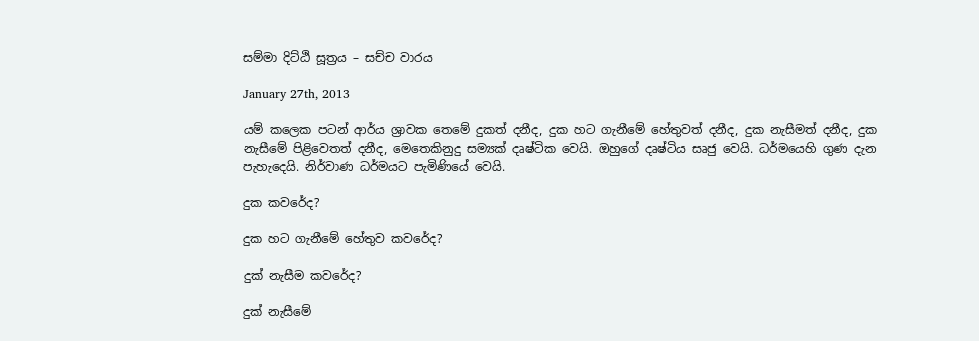සම්මා දිට්ඨි සූත්‍රය – සච්ච වාරය

January 27th, 2013

යම් කලෙක පටන් ආර්ය ශ්‍රාවක තෙමේ දුකත් දනීද, දුක හට ගැනීමේ හේතුවත් දනීද, දුක නැසීමත් දනීද, දුක නැසීමේ පිළිවෙතත් දනීද, මෙතෙකිනුදු සම්‍යක් දෘෂ්ටික වෙයි. ඔහුගේ දෘෂ්ටිය සෘජු වෙයි. ධර්මයෙහි ගුණ දැන පැහැදෙයි. නිර්වාණ ධර්මයට පැමිණියේ වෙයි.

දුක කවරේද?

දුක හට ගැනීමේ හේතුව කවරේද?

දුක් නැසීම කවරේද?

දුක් නැසීමේ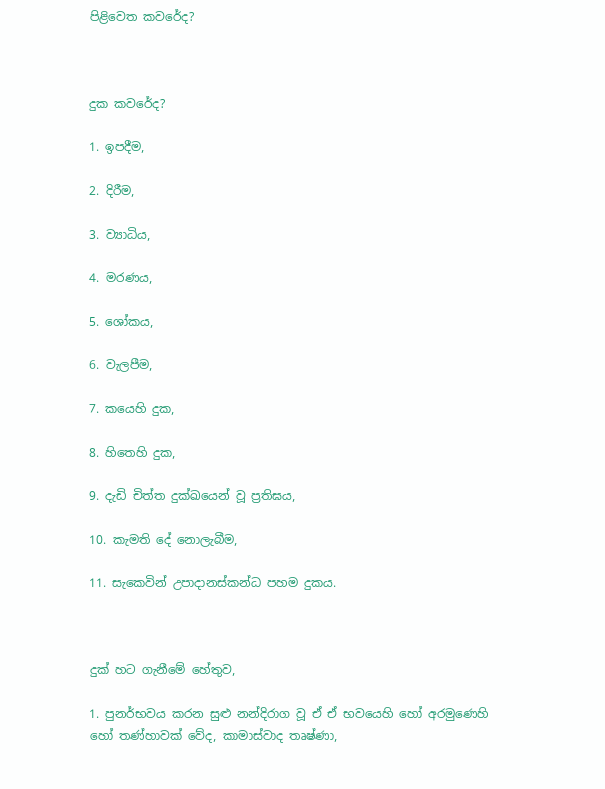පිළිවෙත කවරේද?



දුක කවරේද?

1. ඉපදීම,

2. දිරීම,

3. ව්‍යාධිය,

4. මරණය,

5. ශෝකය,

6. වැලපීම,

7. කයෙහි දුක,

8. හිතෙහි දුක,

9. දැඩි චිත්ත දුක්ඛයෙන් වූ ප්‍රතිඝය,

10. කැමති දේ නොලැබීම,

11. සැකෙවින් උපාදානස්කන්ධ පහම දුකය.



දුක් හට ගැනීමේ හේතුව,

1. පුනර්භවය කරන සුළු නන්දිරාග වූ ඒ ඒ භවයෙහි හෝ අරමුණෙහි හෝ තණ්හාවක් වේද, කාමාස්වාද තෘෂ්ණා,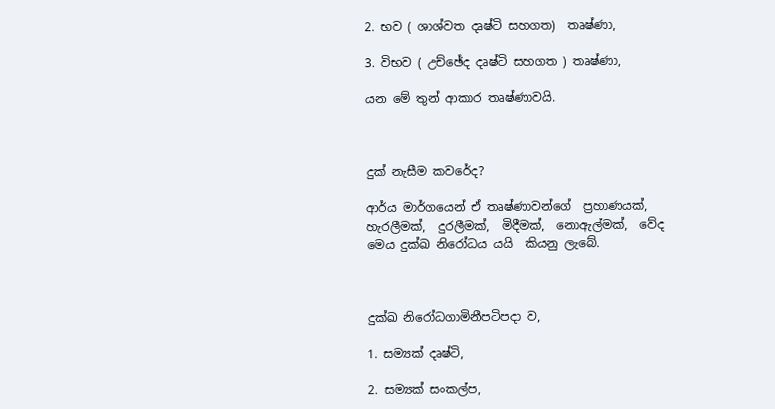2. භව ( ශාශ්වත දෘෂ්ටි සහගත)  තෘෂ්ණා,

3. විභව ( උච්ඡේද දෘෂ්ටි සහගත ) තෘෂ්ණා,

යන මේ තුන් ආකාර තෘෂ්ණාවයි.



දුක් නැසීම කවරේද?

ආර්ය මාර්ගයෙන් ඒ තෘෂ්ණාවන්ගේ  ප්‍රහාණයක්,  හැරලීමක්,  දුරලීමක්,  මිදීමක්,  නොඇල්මක්,  වේද මෙය දුක්ඛ නිරෝධය යයි  කියනු ලැබේ.



දුක්ඛ නිරෝධගාමිනීපටිපදා ව,

1. සම්‍යක් දෘෂ්ටි,

2. සම්‍යක් සංකල්ප,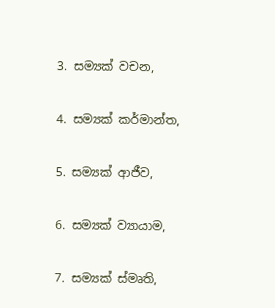3. සම්‍යක් වචන,

4. සම්‍යක් කර්මාන්ත,

5. සම්‍යක් ආජීව,

6. සම්‍යක් ව්‍යායාම,

7. සම්‍යක් ස්මෘති,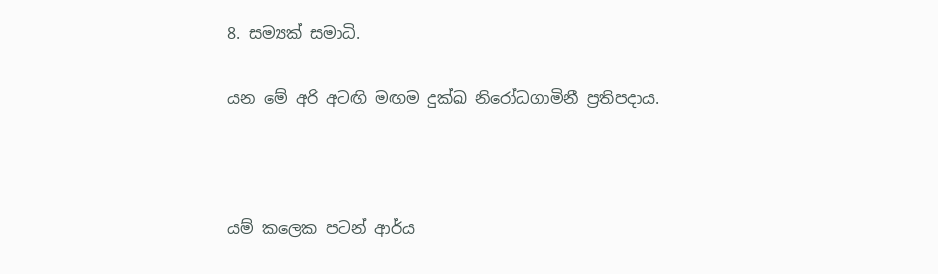8. සම්‍යක් සමාධි.

යන මේ අරි අටඟි මඟම දුක්ඛ නිරෝධගාමිනී ප්‍රතිපදාය.



යම් කලෙක පටන් ආර්ය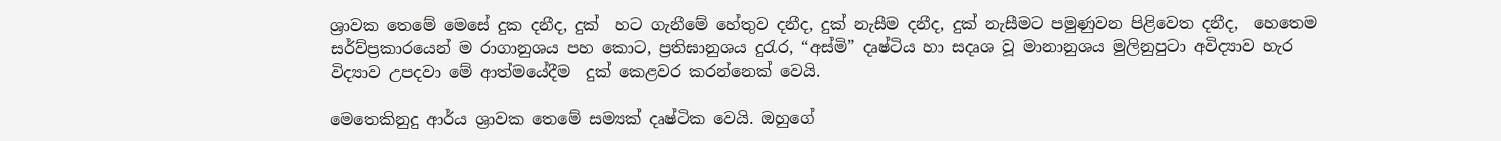ශ්‍රාවක තෙමේ මෙසේ දුක දනීද, දුක්  හට ගැනීමේ හේතුව දනීද, දුක් නැසීම දනීද, දුක් නැසීමට පමුණුවන පිළිවෙත දනීද,  හෙතෙම සර්ව්ප්‍රකාරයෙන් ම රාගානුශය පහ කොට, ප්‍රතිඝානුශය දුරැර, “අස්මි” දෘෂ්ටිය හා සදෘශ වූ මානානුශය මුලිනුපුටා අවිද්‍යාව හැර විද්‍යාව උපදවා මේ ආත්මයේදීම  දුක් කෙළවර කරන්නෙක් වෙයි.

මෙතෙකිනුදු ආර්ය ශ්‍රාවක තෙමේ සම්‍යක් දෘෂ්ටික වෙයි. ඔහුගේ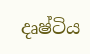දෘෂ්ටිය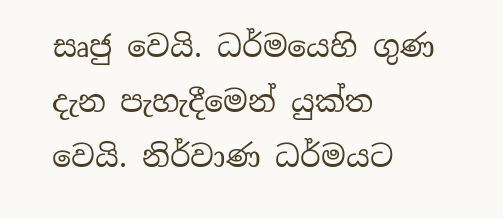සෘජු වෙයි. ධර්මයෙහි ගුණ දැන පැහැදීමෙන් යුක්ත වෙයි. නිර්වාණ ධර්මයට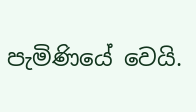පැමිණියේ වෙයි.